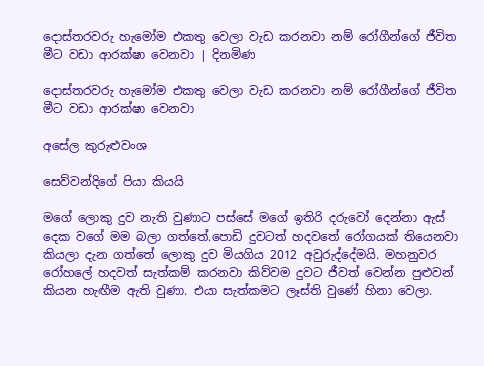දොස්තරවරු හැමෝම එකතු වෙලා වැඩ කරනවා නම් රෝගීන්ගේ ජීවිත මීට වඩා ආරක්ෂා වෙනවා | දිනමිණ

දොස්තරවරු හැමෝම එකතු වෙලා වැඩ කරනවා නම් රෝගීන්ගේ ජීවිත මීට වඩා ආරක්ෂා වෙනවා

අසේල කුරුළුවංශ

සෙව්වන්දිගේ පියා කියයි

මගේ ලොකු දුව නැති වුණාට පස්සේ මගේ ඉතිරි දරුවෝ දෙන්නා ඇස් දෙක වගේ මම බලා ගත්තේ.පොඩි දුවටත් හදවතේ රෝගයක් තියෙනවා කියලා දැන ගත්තේ ලොකු දුව මියගිය 2012 අවුරුද්දේමයි. මහනුවර රෝහලේ හදවත් සැත්කම් කරනවා කිව්වම දුවට ජීවත් වෙන්න පුළුවන් කියන හැඟීම ඇති වුණා. එයා සැත්කමට ලෑස්ති වුණේ හිනා වෙලා.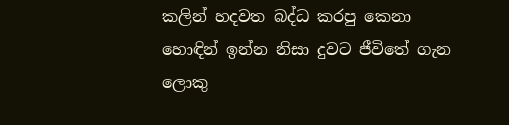කලින් හදවත බද්ධ කරපු කෙනා හොඳින් ඉන්න නිසා දුවට ජීවිතේ ගැන ලොකු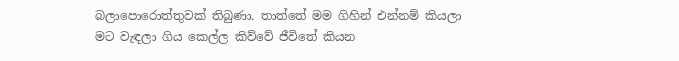බලාපොරොත්තුවක් තිබුණා. තාත්තේ මම ගිහින් එන්නම් කියලා මට වැඳලා ගිය කෙල්ල කිව්වේ ජීවිතේ කියන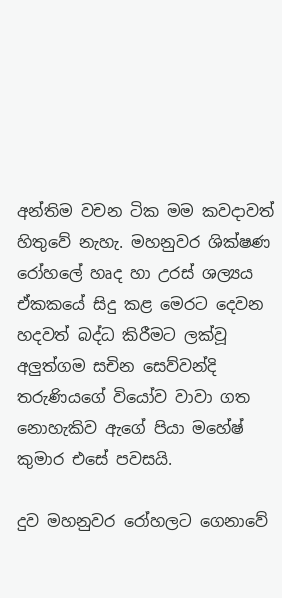අන්තිම වචන ටික මම කවදාවත් හිතුවේ නැහැ. මහනුවර ශික්ෂණ රෝහලේ හෘද හා උරස් ශල්‍යය ඒකකයේ සිදු කළ මෙරට දෙවන හදවත් බද්ධ කිරීමට ලක්වූ අලුත්ගම සචින සෙව්වන්දි තරුණියගේ වියෝව වාවා ගත නොහැකිව ඇගේ පියා ‍මහේෂ් කුමාර එසේ පවසයි.

දුව මහනුවර රෝහලට ගෙනාවේ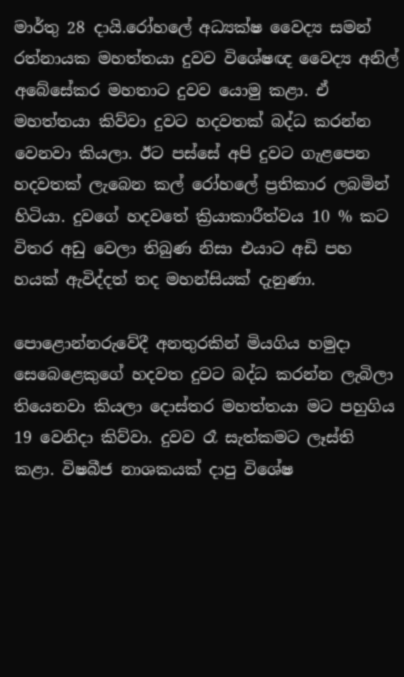මාර්තු 28 දායි.රෝහලේ අධ්‍යක්ෂ වෛද්‍ය සමන් රත්නායක මහත්තයා දුවව විශේෂඥ වෛද්‍ය අනිල් අබේසේකර මහතාට දුවව ‍යොමු කළා. ඒ මහත්තයා කිව්වා දුවට හදවතක් බද්ධ කරන්න වෙනවා කියලා. ඊට පස්සේ අපි දුවට ගැළපෙන හදවතක් ලැබෙන කල් රෝහලේ ප්‍රතිකාර ලබමින් හිටියා. දුවගේ හදවතේ ක්‍රියාකාරීත්වය 10 % කට විතර අඩු වෙලා තිබුණ නිසා එයාට අඩි පහ හයක් ඇවිද්දත් තද මහන්සියක් දැනුණා.

පොළොන්නරුවේදී අනතුරකින් මියගිය හමුදා සෙබෙළෙකුගේ හදවත දුවට බද්ධ කරන්න ලැබිලා තියෙනවා කියලා දොස්තර මහත්තයා මට පහුගිය 19 වෙනිදා කිව්වා. දුවව රෑ සැත්කමට ලෑස්ති කළා. විෂබීජ නාශකයක් දාපු විශේෂ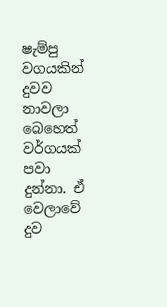ෂැම්පු වගයකින් දුවව නාවලා බෙහෙත් වර්ගයක් පවා දුන්නා. ඒ වෙලාවේ දුව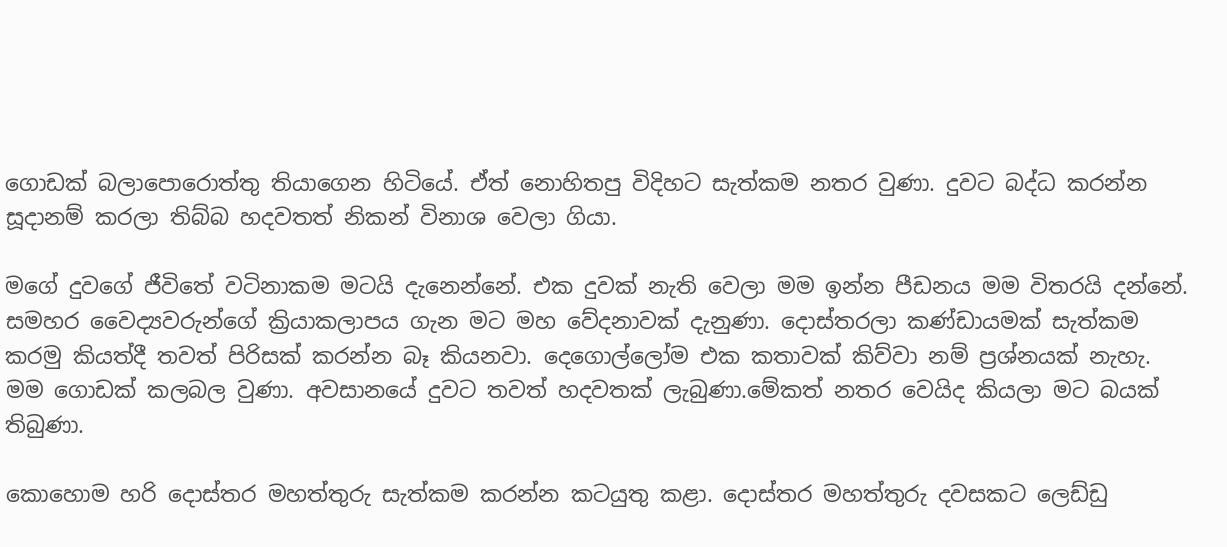ගොඩක් බලාපොරොත්තු තියාගෙන හිටියේ. ඒත් නොහිතපු විදිහට සැත්කම නතර වුණා. දුවට බද්ධ කරන්න සූදානම් කරලා තිබ්බ හදවතත් නිකන් විනාශ වෙලා ගියා.

මගේ දුවගේ ජීවිතේ වටිනාකම මටයි දැනෙන්නේ. එක දුවක් නැති වෙලා මම ඉන්න පීඩනය මම විතරයි දන්නේ. සමහර වෛද්‍යවරුන්ගේ ක්‍රියාකලාපය ගැන මට මහ වේදනාවක් දැනුණා. දොස්තරලා කණ්ඩායමක් සැත්කම කරමු කියත්දී තවත් පිරිසක් කරන්න බෑ කියනවා. දෙගොල්‍ලෝම එක කතාවක් කිව්වා නම් ප්‍රශ්නයක් නැහැ. මම ගොඩක් කලබල වුණා. අවසානයේ දුවට තවත් හදවතක් ලැබුණා.මේකත් නතර වෙයිද කියලා මට බයක් තිබුණා.

කොහොම හරි දොස්තර මහත්තුරු සැත්කම කරන්න කටයුතු කළා. දොස්තර මහත්තුරු දවසකට ලෙඩ්ඩු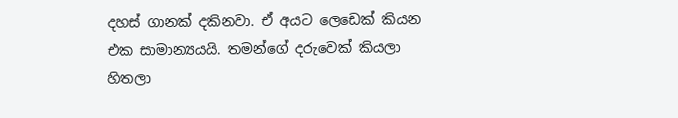දහස් ගානක් දකිනවා. ඒ අයට ලෙඩෙක් කියන එක සාමාන්‍යයයි. තමන්ගේ දරුවෙක් කියලා හිතලා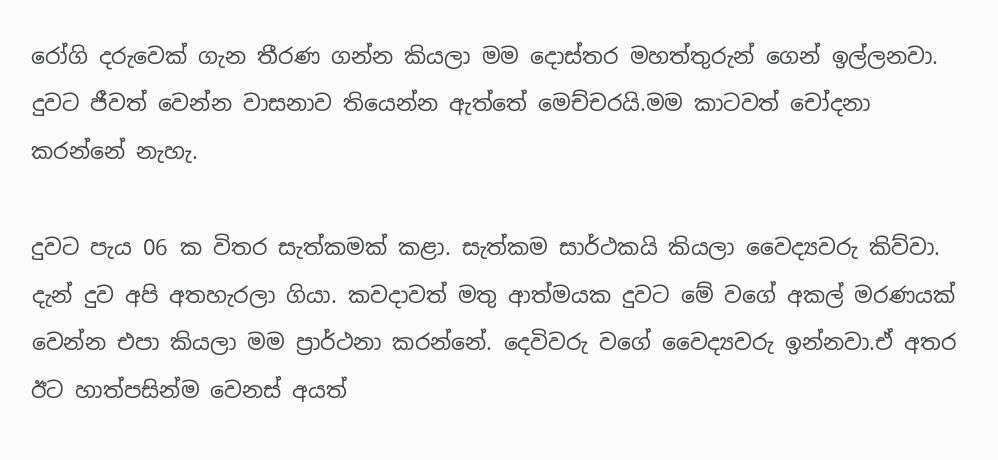රෝගි දරුවෙක් ගැන තීරණ ගන්න කියලා මම දොස්තර මහත්තුරුන් ගෙන් ඉල්ලනවා. දුවට ජීවත් වෙන්න වාසනාව තියෙන්න ඇත්තේ මෙච්චරයි.මම කාටවත් චෝදනා කරන්නේ නැහැ.

දුවට පැය 06 ක විතර සැත්කමක් කළා. සැත්කම සාර්ථකයි කියලා වෛද්‍යවරු කිව්වා. දැන් දුව අපි අතහැරලා ගියා. කවදාවත් මතු ආත්මයක දුවට මේ වගේ අකල් මරණයක් වෙන්න එපා කියලා මම ප්‍රාර්ථනා කරන්නේ. දෙවිවරු වගේ වෛද්‍යවරු ඉන්නවා.ඒ අතර ඊට හාත්පසින්ම වෙනස් අයත්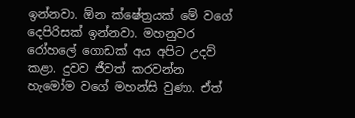ඉන්නවා. ඕන ක්ෂේත්‍රයක් මේ වගේ දෙපිරිසක් ඉන්නවා. මහනුවර රෝහලේ ගොඩක් අය අපිට උදව් කළා. දුවව ජීවත් කරවන්න හැමෝම වගේ මහන්සි වුණා. ඒත්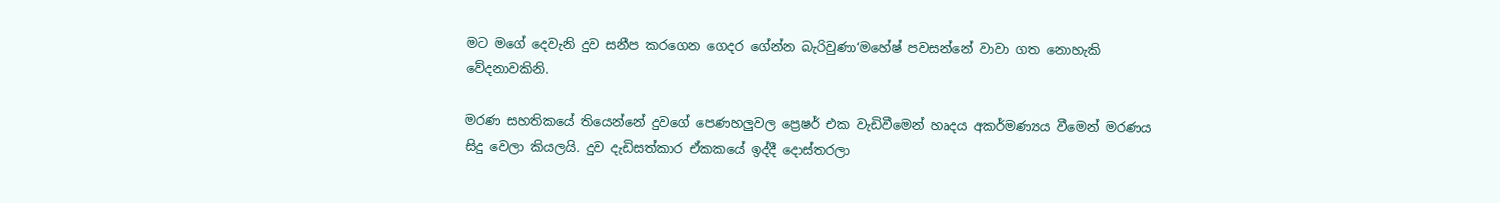මට මගේ දෙවැනි දුව සනීප කරගෙන ගෙදර ගේන්න බැරිවුණා‘මහේෂ් පවසන්නේ වාවා ගත නොහැකි වේදනාවකිනි.

මරණ සහතිකයේ තියෙන්නේ දුවගේ පෙණහලුවල ප්‍රෙෂර් එක වැඩිවීමෙන් හෘදය අකර්මණ්‍යය වීමෙන් මරණය සිදු වෙලා කියලයි. දුව දැඩිසත්කාර ඒකකයේ ඉද්දී දොස්තරලා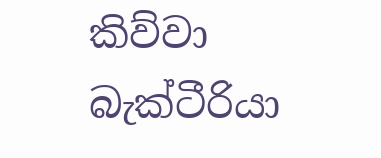කිව්වා බැක්ටීරියා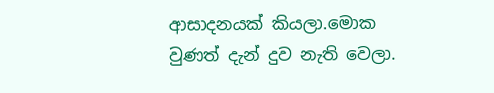ආසාදනයක් කියලා.මොක වුණත් දැන් දුව නැති වෙලා.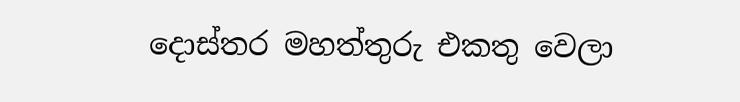දොස්තර මහත්තුරු එකතු වෙලා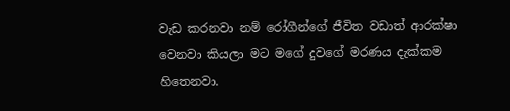වැඩ කරනවා නම් රෝගීන්ගේ ජීවිත ‍වඩාත් ආරක්ෂා වෙනවා කියලා මට මගේ දුව‍ගේ මරණය දැක්කම හිතෙනවා.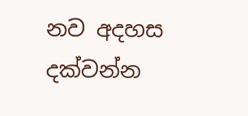නව අදහස දක්වන්න